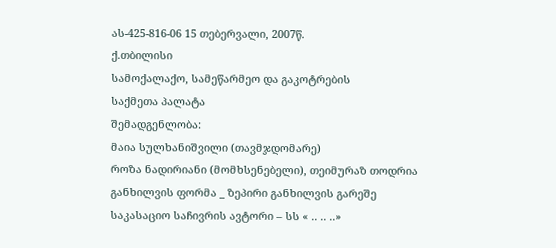ას-425-816-06 15 თებერვალი, 2007წ.
ქ.თბილისი
სამოქალაქო, სამეწარმეო და გაკოტრების
საქმეთა პალატა
შემადგენლობა:
მაია სულხანიშვილი (თავმჯდომარე)
როზა ნადირიანი (მომხსენებელი), თეიმურაზ თოდრია
განხილვის ფორმა _ ზეპირი განხილვის გარეშე
საკასაციო საჩივრის ავტორი – სს « .. .. ..»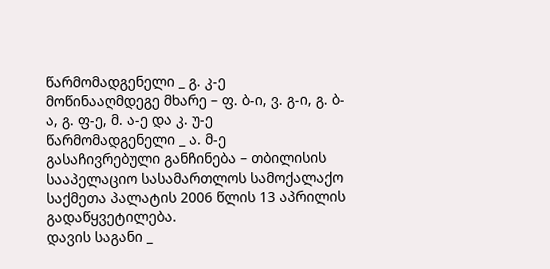წარმომადგენელი _ გ. კ-ე
მოწინააღმდეგე მხარე – ფ. ბ-ი, ვ. გ-ი, გ. ბ-ა, გ. ფ-ე, მ. ა-ე და კ. უ-ე
წარმომადგენელი _ ა. მ-ე
გასაჩივრებული განჩინება – თბილისის სააპელაციო სასამართლოს სამოქალაქო საქმეთა პალატის 2006 წლის 13 აპრილის გადაწყვეტილება.
დავის საგანი _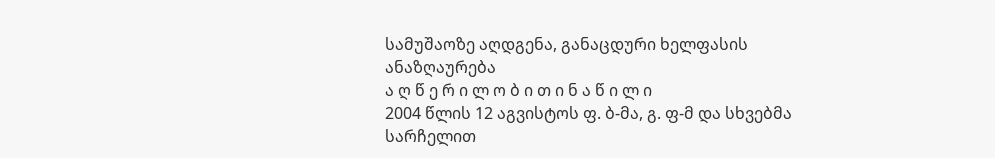სამუშაოზე აღდგენა, განაცდური ხელფასის ანაზღაურება
ა ღ წ ე რ ი ლ ო ბ ი თ ი ნ ა წ ი ლ ი
2004 წლის 12 აგვისტოს ფ. ბ-მა, გ. ფ-მ და სხვებმა სარჩელით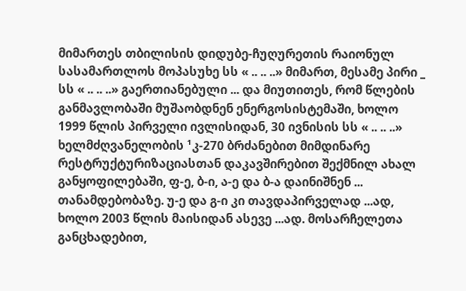მიმართეს თბილისის დიდუბე-ჩუღურეთის რაიონულ სასამართლოს მოპასუხე სს « .. .. ..» მიმართ, მესამე პირი _ სს « .. .. ..» გაერთიანებული ... და მიუთითეს, რომ წლების განმავლობაში მუშაობდნენ ენერგოსისტემაში, ხოლო 1999 წლის პირველი ივლისიდან, 30 ივნისის სს « .. .. ..» ხელმძღვანელობის ¹კ-270 ბრძანებით მიმდინარე რესტრუქტურიზაციასთან დაკავშირებით შექმნილ ახალ განყოფილებაში, ფ-ე, ბ-ი, ა-ე და ბ-ა დაინიშნენ ... თანამდებობაზე. უ-ე და გ-ი კი თავდაპირველად ...ად, ხოლო 2003 წლის მაისიდან ასევე ...ად. მოსარჩელეთა განცხადებით,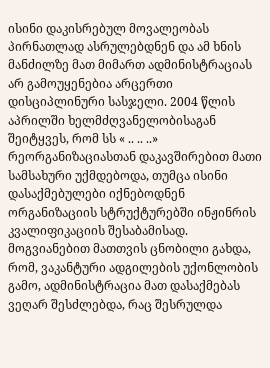ისინი დაკისრებულ მოვალეობას პირნათლად ასრულებდნენ და ამ ხნის მანძილზე მათ მიმართ ადმინისტრაციას არ გამოუყენებია არცერთი დისციპლინური სასჯელი. 2004 წლის აპრილში ხელმძღვანელობისაგან შეიტყვეს, რომ სს « .. .. ..» რეორგანიზაციასთან დაკავშირებით მათი სამსახური უქმდებოდა, თუმცა ისინი დასაქმებულები იქნებოდნენ ორგანიზაციის სტრუქტურებში ინჟინრის კვალიფიკაციის შესაბამისად. მოგვიანებით მათთვის ცნობილი გახდა, რომ, ვაკანტური ადგილების უქონლობის გამო, ადმინისტრაცია მათ დასაქმებას ვეღარ შესძლებდა, რაც შესრულდა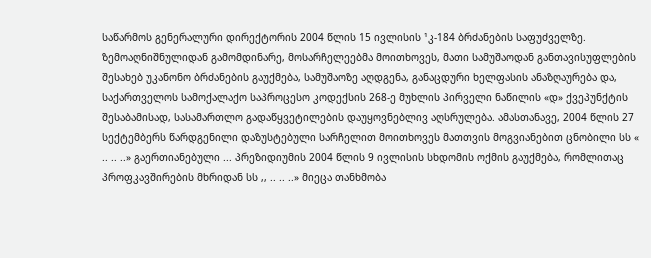საწარმოს გენერალური დირექტორის 2004 წლის 15 ივლისის ¹კ-184 ბრძანების საფუძველზე.
ზემოაღნიშნულიდან გამომდინარე, მოსარჩელეებმა მოითხოვეს, მათი სამუშაოდან განთავისუფლების შესახებ უკანონო ბრძანების გაუქმება, სამუშაოზე აღდგენა, განაცდური ხელფასის ანაზღაურება და, საქართველოს სამოქალაქო საპროცესო კოდექსის 268-ე მუხლის პირველი ნაწილის «დ» ქვეპუნქტის შესაბამისად, სასამართლო გადაწყვეტილების დაუყოვნებლივ აღსრულება. ამასთანავე, 2004 წლის 27 სექტემბერს წარდგენილი დაზუსტებული სარჩელით მოითხოვეს მათთვის მოგვიანებით ცნობილი სს « .. .. ..» გაერთიანებული ... პრეზიდიუმის 2004 წლის 9 ივლისის სხდომის ოქმის გაუქმება, რომლითაც პროფკავშირების მხრიდან სს ,, .. .. ..» მიეცა თანხმობა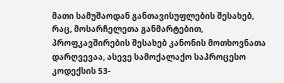მათი სამუშაოდან განთავისუფლების შესახებ, რაც, მოსარჩელეთა განმარტებით, პროფკავშირების შესახებ კანონის მოთხოვნათა დარღვევაა, ასევე სამოქალაქო საპროცესო კოდექსის 53-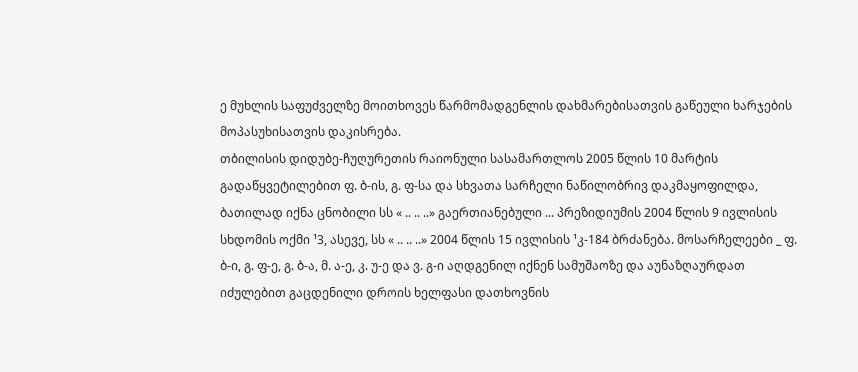ე მუხლის საფუძველზე მოითხოვეს წარმომადგენლის დახმარებისათვის გაწეული ხარჯების მოპასუხისათვის დაკისრება.
თბილისის დიდუბე-ჩუღურეთის რაიონული სასამართლოს 2005 წლის 10 მარტის გადაწყვეტილებით ფ. ბ-ის, გ. ფ-სა და სხვათა სარჩელი ნაწილობრივ დაკმაყოფილდა, ბათილად იქნა ცნობილი სს « .. .. ..» გაერთიანებული ... პრეზიდიუმის 2004 წლის 9 ივლისის სხდომის ოქმი ¹3, ასევე, სს « .. .. ..» 2004 წლის 15 ივლისის ¹კ-184 ბრძანება. მოსარჩელეები _ ფ. ბ-ი, გ. ფ-ე, გ. ბ-ა, მ. ა-ე, კ. უ-ე და ვ. გ-ი აღდგენილ იქნენ სამუშაოზე და აუნაზღაურდათ იძულებით გაცდენილი დროის ხელფასი დათხოვნის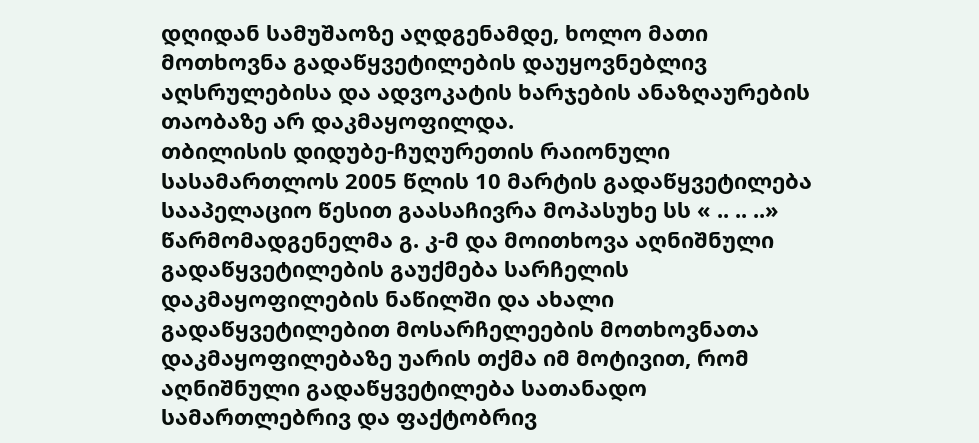დღიდან სამუშაოზე აღდგენამდე, ხოლო მათი მოთხოვნა გადაწყვეტილების დაუყოვნებლივ აღსრულებისა და ადვოკატის ხარჯების ანაზღაურების თაობაზე არ დაკმაყოფილდა.
თბილისის დიდუბე-ჩუღურეთის რაიონული სასამართლოს 2005 წლის 10 მარტის გადაწყვეტილება სააპელაციო წესით გაასაჩივრა მოპასუხე სს « .. .. ..» წარმომადგენელმა გ. კ-მ და მოითხოვა აღნიშნული გადაწყვეტილების გაუქმება სარჩელის დაკმაყოფილების ნაწილში და ახალი გადაწყვეტილებით მოსარჩელეების მოთხოვნათა დაკმაყოფილებაზე უარის თქმა იმ მოტივით, რომ აღნიშნული გადაწყვეტილება სათანადო სამართლებრივ და ფაქტობრივ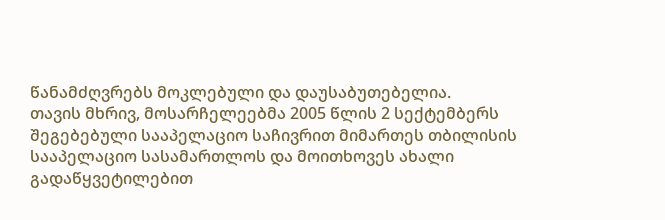წანამძღვრებს მოკლებული და დაუსაბუთებელია.
თავის მხრივ, მოსარჩელეებმა 2005 წლის 2 სექტემბერს შეგებებული სააპელაციო საჩივრით მიმართეს თბილისის სააპელაციო სასამართლოს და მოითხოვეს ახალი გადაწყვეტილებით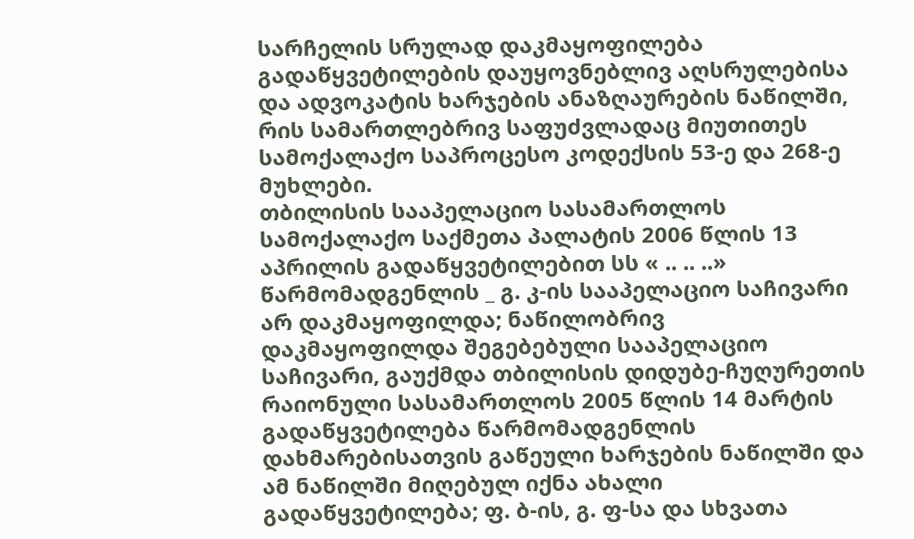სარჩელის სრულად დაკმაყოფილება გადაწყვეტილების დაუყოვნებლივ აღსრულებისა და ადვოკატის ხარჯების ანაზღაურების ნაწილში, რის სამართლებრივ საფუძვლადაც მიუთითეს სამოქალაქო საპროცესო კოდექსის 53-ე და 268-ე მუხლები.
თბილისის სააპელაციო სასამართლოს სამოქალაქო საქმეთა პალატის 2006 წლის 13 აპრილის გადაწყვეტილებით სს « .. .. ..» წარმომადგენლის _ გ. კ-ის სააპელაციო საჩივარი არ დაკმაყოფილდა; ნაწილობრივ დაკმაყოფილდა შეგებებული სააპელაციო საჩივარი, გაუქმდა თბილისის დიდუბე-ჩუღურეთის რაიონული სასამართლოს 2005 წლის 14 მარტის გადაწყვეტილება წარმომადგენლის დახმარებისათვის გაწეული ხარჯების ნაწილში და ამ ნაწილში მიღებულ იქნა ახალი გადაწყვეტილება; ფ. ბ-ის, გ. ფ-სა და სხვათა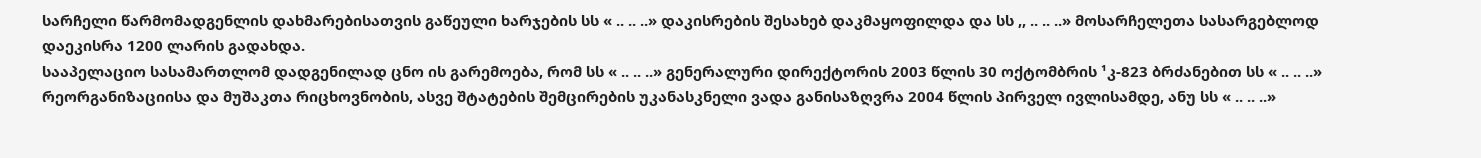სარჩელი წარმომადგენლის დახმარებისათვის გაწეული ხარჯების სს « .. .. ..» დაკისრების შესახებ დაკმაყოფილდა და სს ,, .. .. ..» მოსარჩელეთა სასარგებლოდ დაეკისრა 1200 ლარის გადახდა.
სააპელაციო სასამართლომ დადგენილად ცნო ის გარემოება, რომ სს « .. .. ..» გენერალური დირექტორის 2003 წლის 30 ოქტომბრის ¹კ-823 ბრძანებით სს « .. .. ..» რეორგანიზაციისა და მუშაკთა რიცხოვნობის, ასვე შტატების შემცირების უკანასკნელი ვადა განისაზღვრა 2004 წლის პირველ ივლისამდე, ანუ სს « .. .. ..»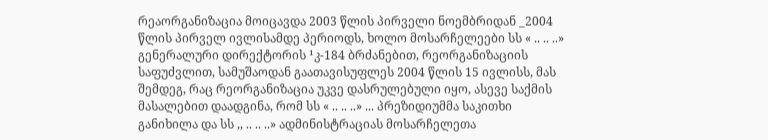რეაორგანიზაცია მოიცავდა 2003 წლის პირველი ნოემბრიდან _2004 წლის პირველ ივლისამდე პერიოდს, ხოლო მოსარჩელეები სს « .. .. ..» გენერალური დირექტორის ¹კ-184 ბრძანებით, რეორგანიზაციის საფუძვლით, სამუშაოდან გაათავისუფლეს 2004 წლის 15 ივლისს, მას შემდეგ, რაც რეორგანიზაცია უკვე დასრულებული იყო, ასევე საქმის მასალებით დაადგინა, რომ სს « .. .. ..» ... პრეზიდიუმმა საკითხი განიხილა და სს ,, .. .. ..» ადმინისტრაციას მოსარჩელეთა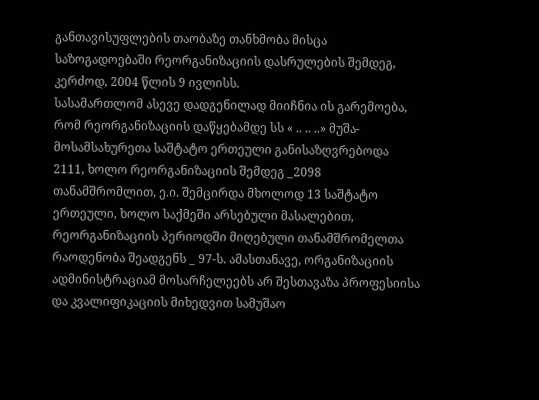განთავისუფლების თაობაზე თანხმობა მისცა საზოგადოებაში რეორგანიზაციის დასრულების შემდეგ, კერძოდ, 2004 წლის 9 ივლისს.
სასამართლომ ასევე დადგენილად მიიჩნია ის გარემოება, რომ რეორგანიზაციის დაწყებამდე სს « .. .. ..» მუშა-მოსამსახურეთა საშტატო ერთეული განისაზღვრებოდა 2111, ხოლო რეორგანიზაციის შემდეგ _2098 თანამშრომლით, ე.ი. შემცირდა მხოლოდ 13 საშტატო ერთეული, ხოლო საქმეში არსებული მასალებით, რეორგანიზაციის პერიოდში მიღებული თანამშრომელთა რაოდენობა შეადგენს _ 97-ს. ამასთანავე, ორგანიზაციის ადმინისტრაციამ მოსარჩელეებს არ შესთავაზა პროფესიისა და კვალიფიკაციის მიხედვით სამუშაო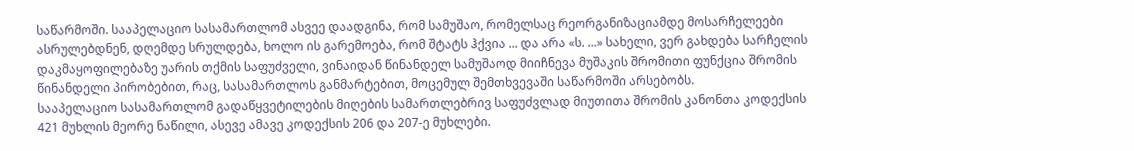საწარმოში. სააპელაციო სასამართლომ ასვეე დაადგინა, რომ სამუშაო, რომელსაც რეორგანიზაციამდე მოსარჩელეები ასრულებდნენ, დღემდე სრულდება, ხოლო ის გარემოება, რომ შტატს ჰქვია ... და არა «ს. ...» სახელი, ვერ გახდება სარჩელის დაკმაყოფილებაზე უარის თქმის საფუძველი, ვინაიდან წინანდელ სამუშაოდ მიიჩნევა მუშაკის შრომითი ფუნქცია შრომის წინანდელი პირობებით, რაც, სასამართლოს განმარტებით, მოცემულ შემთხვევაში საწარმოში არსებობს.
სააპელაციო სასამართლომ გადაწყვეტილების მიღების სამართლებრივ საფუძვლად მიუთითა შრომის კანონთა კოდექსის 421 მუხლის მეორე ნაწილი, ასევე ამავე კოდექსის 206 და 207-ე მუხლები.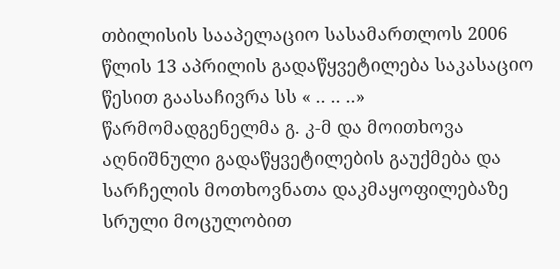თბილისის სააპელაციო სასამართლოს 2006 წლის 13 აპრილის გადაწყვეტილება საკასაციო წესით გაასაჩივრა სს « .. .. ..» წარმომადგენელმა გ. კ-მ და მოითხოვა აღნიშნული გადაწყვეტილების გაუქმება და სარჩელის მოთხოვნათა დაკმაყოფილებაზე სრული მოცულობით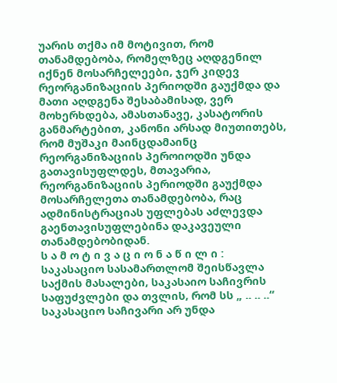უარის თქმა იმ მოტივით, რომ თანამდებობა, რომელზეც აღდგენილ იქნენ მოსარჩელეები, ჯერ კიდევ რეორგანიზაციის პერიოდში გაუქმდა და მათი აღდგენა შესაბამისად, ვერ მოხერხდება, ამასთანავე, კასატორის განმარტებით, კანონი არსად მიუთითებს, რომ მუშაკი მაინცდამაინც რეორგანიზაციის პეროიოდში უნდა გათავისუფლდეს, მთავარია, რეორგანიზაციის პერიოდში გაუქმდა მოსარჩელეთა თანამდებობა, რაც ადმინისტრაციას უფლებას აძლევდა გაენთავისუფლებინა დაკავეული თანამდებობიდან.
ს ა მ ო ტ ი ვ ა ც ი ო ნ ა წ ი ლ ი :
საკასაციო სასამართლომ შეისწავლა საქმის მასალები, საკასაიო საჩივრის საფუძვლები და თვლის, რომ სს „ .. .. ..“ საკასაციო საჩივარი არ უნდა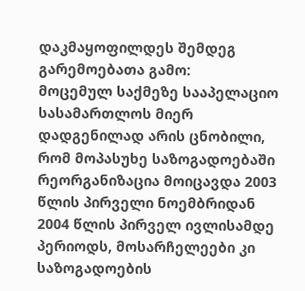დაკმაყოფილდეს შემდეგ გარემოებათა გამო:
მოცემულ საქმეზე სააპელაციო სასამართლოს მიერ დადგენილად არის ცნობილი, რომ მოპასუხე საზოგადოებაში რეორგანიზაცია მოიცავდა 2003 წლის პირველი ნოემბრიდან 2004 წლის პირველ ივლისამდე პერიოდს, მოსარჩელეები კი საზოგადოების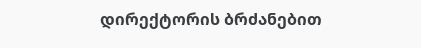დირექტორის ბრძანებით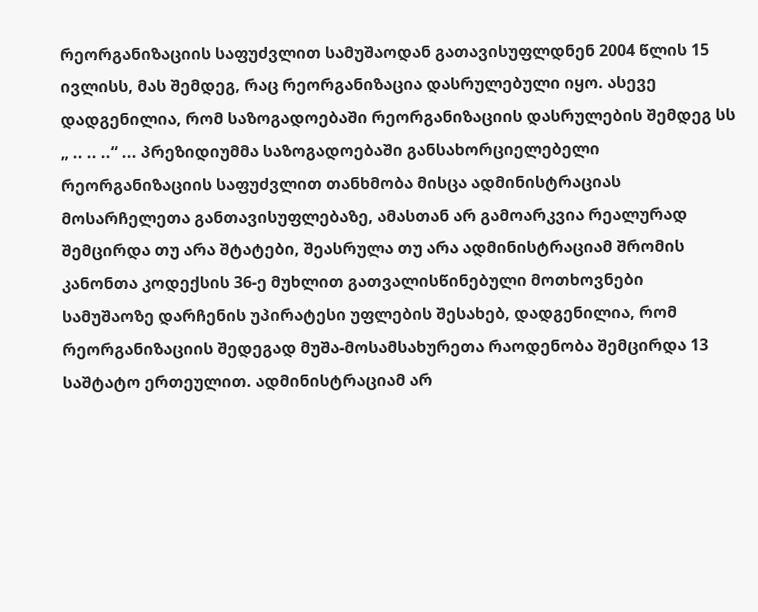რეორგანიზაციის საფუძვლით სამუშაოდან გათავისუფლდნენ 2004 წლის 15 ივლისს, მას შემდეგ, რაც რეორგანიზაცია დასრულებული იყო. ასევე დადგენილია, რომ საზოგადოებაში რეორგანიზაციის დასრულების შემდეგ სს „ .. .. ..“ ... პრეზიდიუმმა საზოგადოებაში განსახორციელებელი რეორგანიზაციის საფუძვლით თანხმობა მისცა ადმინისტრაციას მოსარჩელეთა განთავისუფლებაზე, ამასთან არ გამოარკვია რეალურად შემცირდა თუ არა შტატები, შეასრულა თუ არა ადმინისტრაციამ შრომის კანონთა კოდექსის 36-ე მუხლით გათვალისწინებული მოთხოვნები სამუშაოზე დარჩენის უპირატესი უფლების შესახებ, დადგენილია, რომ რეორგანიზაციის შედეგად მუშა-მოსამსახურეთა რაოდენობა შემცირდა 13 საშტატო ერთეულით. ადმინისტრაციამ არ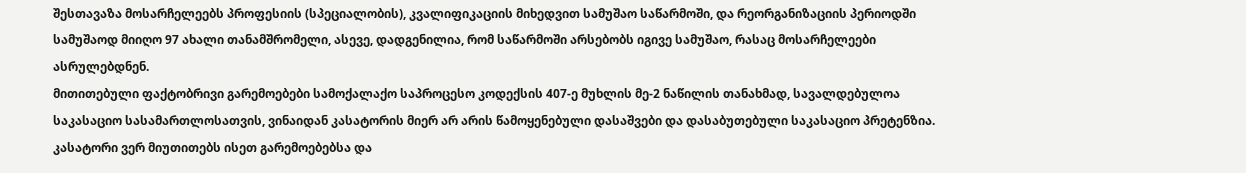შესთავაზა მოსარჩელეებს პროფესიის (სპეციალობის), კვალიფიკაციის მიხედვით სამუშაო საწარმოში, და რეორგანიზაციის პერიოდში სამუშაოდ მიიღო 97 ახალი თანამშრომელი, ასევე, დადგენილია, რომ საწარმოში არსებობს იგივე სამუშაო, რასაც მოსარჩელეები ასრულებდნენ.
მითითებული ფაქტობრივი გარემოებები სამოქალაქო საპროცესო კოდექსის 407-ე მუხლის მე-2 ნაწილის თანახმად, სავალდებულოა საკასაციო სასამართლოსათვის, ვინაიდან კასატორის მიერ არ არის წამოყენებული დასაშვები და დასაბუთებული საკასაციო პრეტენზია. კასატორი ვერ მიუთითებს ისეთ გარემოებებსა და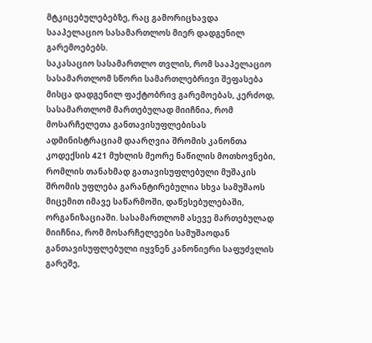მტკიცებულებებზე, რაც გამორიცხავდა სააპელაციო სასამართლოს მიერ დადგენილ გარემოებებს.
საკასაციო სასამართლო თვლის, რომ სააპელაციო სასამართლომ სწორი სამართლებრივი შეფასება მისცა დადგენილ ფაქტობრივ გარემოებას, კერძოდ, სასამართლომ მართებულად მიიჩნია, რომ მოსარჩელეთა განთავისუფლებისას ადმინისტრაციამ დაარღვია შრომის კანონთა კოდექსის 421 მუხლის მეორე ნაწილის მოთხოვნები, რომლის თანახმად გათავისუფლებული მუშაკის შრომის უფლება გარანტირებულია სხვა სამუშაოს მიცემით იმავე საწარმოში, დაწესებულებაში, ორგანიზაციაში. სასამართლომ ასევე მართებულად მიიჩნია, რომ მოსარჩელეები სამუშაოდან განთავისუფლებული იყვნენ კანონიერი საფუძვლის გარეშე,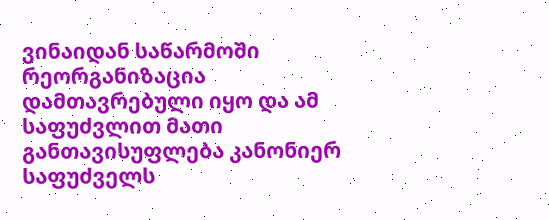ვინაიდან საწარმოში რეორგანიზაცია დამთავრებული იყო და ამ საფუძვლით მათი განთავისუფლება კანონიერ საფუძველს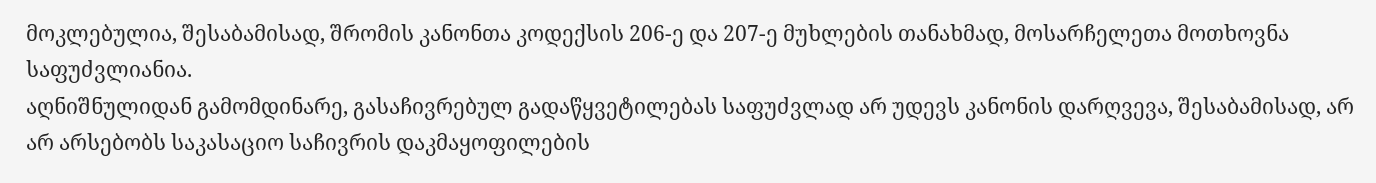მოკლებულია, შესაბამისად, შრომის კანონთა კოდექსის 206-ე და 207-ე მუხლების თანახმად, მოსარჩელეთა მოთხოვნა საფუძვლიანია.
აღნიშნულიდან გამომდინარე, გასაჩივრებულ გადაწყვეტილებას საფუძვლად არ უდევს კანონის დარღვევა, შესაბამისად, არ არ არსებობს საკასაციო საჩივრის დაკმაყოფილების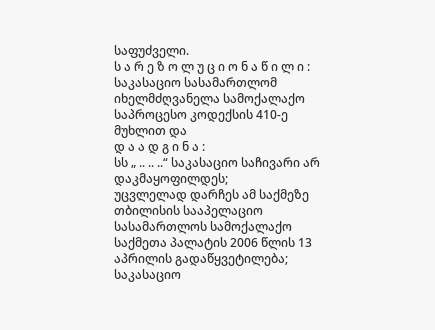საფუძველი.
ს ა რ ე ზ ო ლ უ ც ი ო ნ ა წ ი ლ ი :
საკასაციო სასამართლომ იხელმძღვანელა სამოქალაქო საპროცესო კოდექსის 410-ე მუხლით და
დ ა ა დ გ ი ნ ა :
სს „ .. .. ..“ საკასაციო საჩივარი არ დაკმაყოფილდეს;
უცვლელად დარჩეს ამ საქმეზე თბილისის სააპელაციო სასამართლოს სამოქალაქო საქმეთა პალატის 2006 წლის 13 აპრილის გადაწყვეტილება;
საკასაციო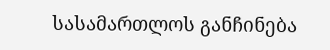სასამართლოს განჩინება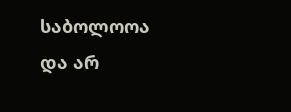საბოლოოა და არ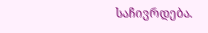საჩივრდება.